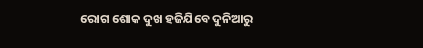ରୋଗ ଶୋକ ଦୁଖ ହଜିଯିବେ ଦୁନିଆରୁ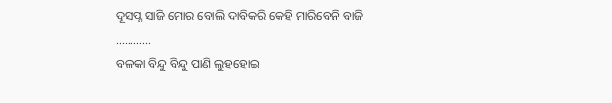ଦୂସପ୍ନ ସାଜି ମୋର ବୋଲି ଦାବିକରି କେହି ମାରିବେନି ବାଜି ............
ବଳକା ବିନ୍ଦୁ ବିନ୍ଦୁ ପାଣି ଲୁହହୋଇ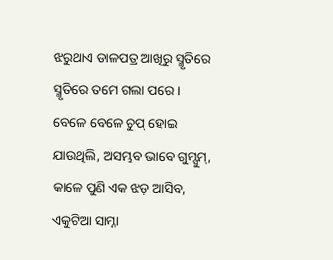ଝରୁଥାଏ ଡାଳପତ୍ର ଆଖିରୁ ସ୍ମୃତିରେ ସ୍ମୃତିରେ ତମେ ଗଲା ପରେ ।
ବେଳେ ବେଳେ ଚୁପ୍ ହୋଇ ଯାଉଥିଲି, ଅସମ୍ଭବ ଭାବେ ଗୁମ୍ସୁମ୍, କାଳେ ପୁଣି ଏକ ଝଡ଼ ଆସିବ, ଏକୁଟିଆ ସାମ୍ନା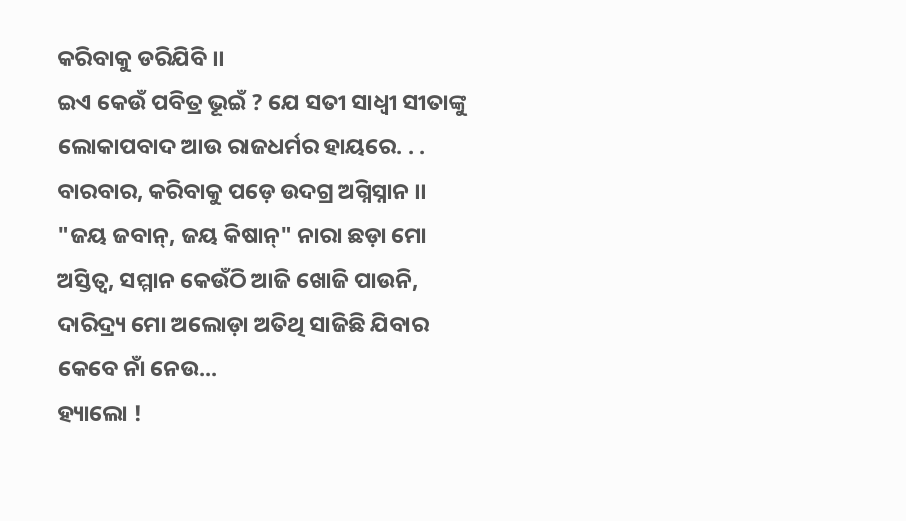କରିବାକୁ ଡରିଯିବି ।।
ଇଏ କେଉଁ ପବିତ୍ର ଭୂଇଁ ? ଯେ ସତୀ ସାଧ୍ୱୀ ସୀତାଙ୍କୁ ଲୋକାପବାଦ ଆଉ ରାଜଧର୍ମର ହାୟରେ. . . ବାରବାର, କରିବାକୁ ପଡ଼େ ଉଦଗ୍ର ଅଗ୍ନିସ୍ନାନ ।।
"ଜୟ ଜବାନ୍, ଜୟ କିଷାନ୍" ନାରା ଛଡ଼ା ମୋ ଅସ୍ତିତ୍ୱ, ସମ୍ମାନ କେଉଁଠି ଆଜି ଖୋଜି ପାଉନି, ଦାରିଦ୍ର୍ୟ ମୋ ଅଲୋଡ଼ା ଅତିଥି ସାଜିଛି ଯିବାର କେବେ ନାଁ ନେଉ...
ହ୍ୟାଲୋ !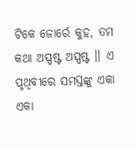ଟିକେ ଜୋର୍ରେ କୁହ, ତମ କଥା ଅସ୍ପଷ୍ଟ ଅସ୍ପଷ୍ଟ ।। ଏ ପୃଥିବୀରେ ସମସ୍ତଙ୍କୁ ଏକା ଏକା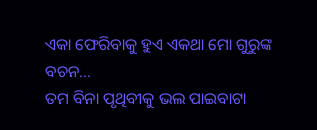ଏକା ଫେରିବାକୁ ହୁଏ ଏକଥା ମୋ ଗୁରୁଙ୍କ ବଚନ...
ତମ ବିନା ପୃଥିବୀକୁ ଭଲ ପାଇବାଟା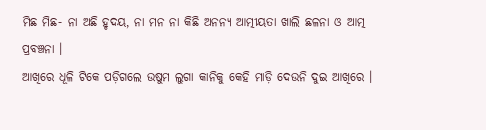ମିଛ ମିଛ- ନା ଅଛି ହୃଦୟ, ନା ମନ ନା କିଛି ଅନନ୍ୟ ଆତ୍ମୀୟତା ଖାଲି ଛଳନା ଓ ଆତ୍ମ ପ୍ରବଞ୍ଚନା ।
ଆଖିରେ ଧୂଳି ଟିକେ ପଡ଼ିଗଲେ ଉଷୁମ ଲୁଗା କାନିକୁ କେହି ମାଡ଼ି ଦେଉନି ଦୁଇ ଆଖିରେ ।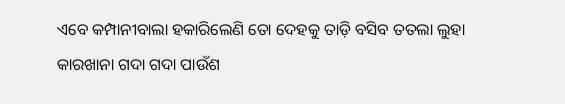ଏବେ କମ୍ପାନୀବାଲା ହକାରିଲେଣି ତୋ ଦେହକୁ ତାଡ଼ି ବସିବ ତତଲା ଲୁହା କାରଖାନା ଗଦା ଗଦା ପାଉଁଶ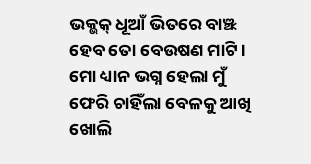ଭକ୍ଭକ୍ ଧୂଆଁ ଭିତରେ ବାଞ୍ଝ ହେବ ତୋ ବେଉଷଣ ମାଟି ।
ମୋ ଧ୍ୟାନ ଭଗ୍ନ ହେଲା ମୁଁ ଫେରି ଚାହିଁଲା ବେଳକୁ ଆଖି ଖୋଲି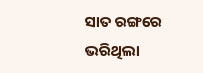ସାତ ରଙ୍ଗରେ ଭରିଥିଲା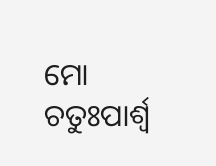ମୋ ଚତୁଃପାର୍ଶ୍ୱ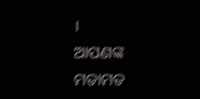।
ଆପଣଙ୍କ ମତାମତ